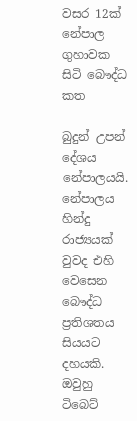වසර 12ක්‌ නේපාල ගුහාවක සිටි බෞද්ධ කත

බුදුන් උපන් දේශය නේපාලයයි. නේපාලය හින්දු රාජ්‍යයක්‌ වුවද එහි වෙසෙන බෞද්ධ ප්‍රතිශතය සියයට දහයකි. ඔවුහු ටිබෙට්‌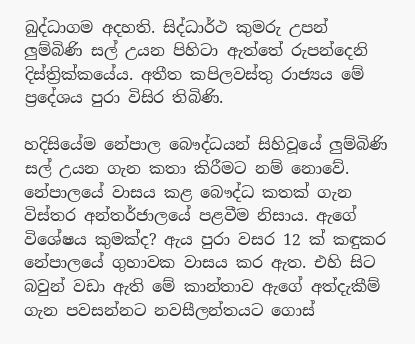බුද්ධාගම අදහති. සිද්ධාර්ථ කුමරු උපන් ලුම්බිණි සල් උයන පිහිටා ඇත්තේ රුපන්දෙනි දිස්‌ත්‍රික්‌කයේය. අතීත කපිලවස්‌තු රාජ්‍යය මේ ප්‍රදේශය පුරා විසිර තිබිණි.

හදිසියේම නේපාල බෞද්ධයන් සිහිවූයේ ලුම්බිණි සල් උයන ගැන කතා කිරීමට නම් නොවේ. නේපාලයේ වාසය කළ බෞද්ධ කතක්‌ ගැන විස්‌තර අන්තර්ජාලයේ පළවීම නිසාය. ඇගේ විශේෂය කුමක්‌ද? ඇය පුරා වසර 12 ක්‌ කඳුකර නේපාලයේ ගුහාවක වාසය කර ඇත. එහි සිට බවුන් වඩා ඇති මේ කාන්තාව ඇගේ අත්දැකීම් ගැන පවසන්නට නවසීලන්තයට ගොස්‌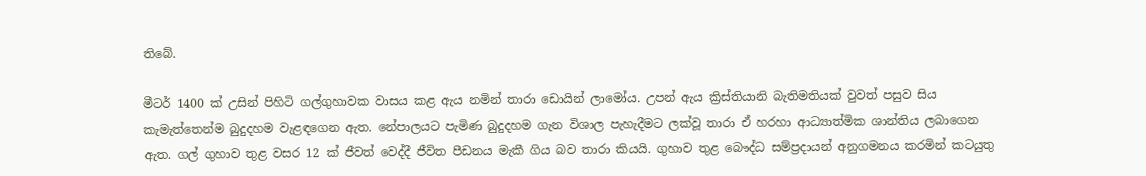තිබේ.

මීටර් 1400 ක්‌ උසින් පිහිටි ගල්ගුහාවක වාසය කළ ඇය නමින් තාරා ඩොයින් ලාමෝය. උපන් ඇය ක්‍රිස්‌තියානි බැතිමතියක්‌ වුවත් පසුව සිය කැමැත්තෙන්ම බුදුදහම වැළඳගෙන ඇත. නේපාලයට පැමිණ බුදුදහම ගැන විශාල පැහැදීමට ලක්‌වූ තාරා ඒ හරහා ආධ්‍යාත්මික ශාන්තිය ලබාගෙන ඇත. ගල් ගුහාව තුළ වසර 12 ක්‌ ජීවත් වෙද්දී ජීවිත පීඩනය මැකී ගිය බව තාරා කියයි. ගුහාව තුළ බෞද්ධ සම්ප්‍රදායන් අනුගමනය කරමින් කටයුතු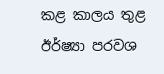කළ කාලය තුළ ඊර්ෂ්‍යා පරවශ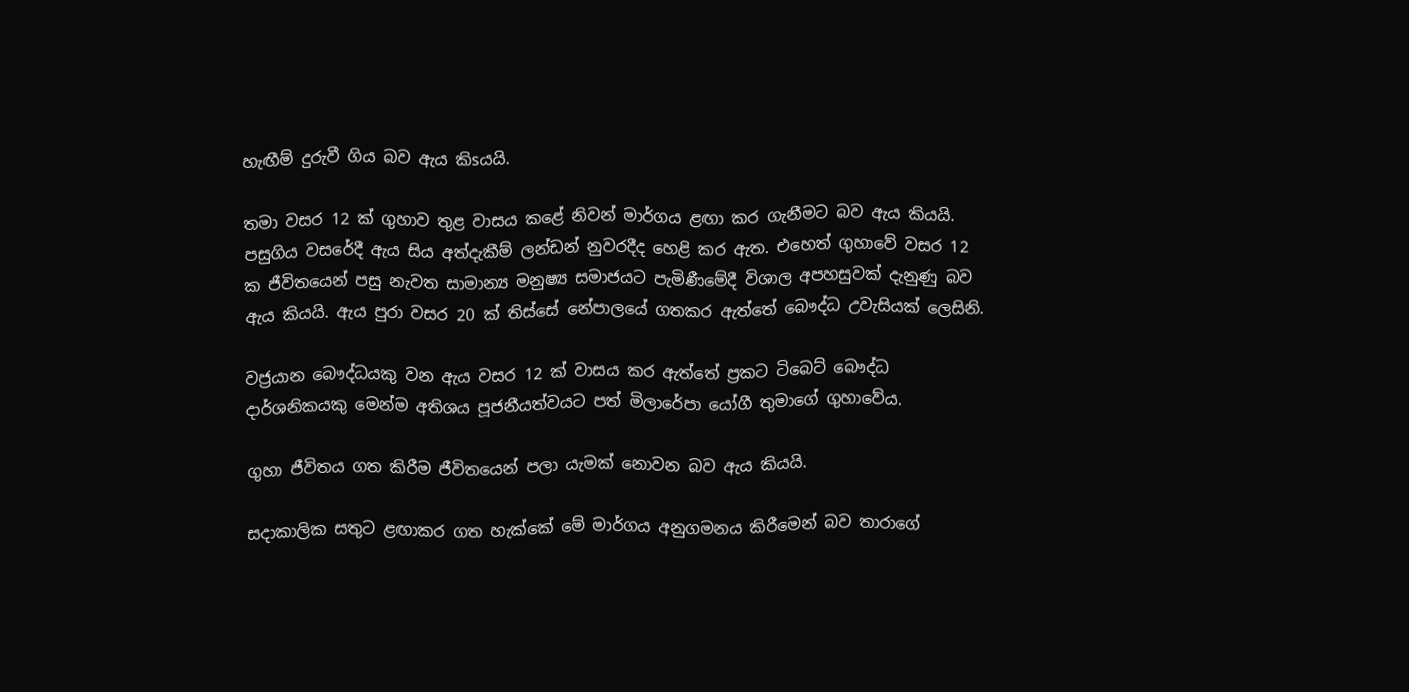හැඟීම් දුරුවී ගිය බව ඇය කිsයයි.

තමා වසර 12 ක්‌ ගුහාව තුළ වාසය කළේ නිවන් මාර්ගය ළඟා කර ගැනීමට බව ඇය කියයි. පසුගිය වසරේදී ඇය සිය අත්දැකීම් ලන්ඩන් නුවරදීද හෙළි කර ඇත. එහෙත් ගුහාවේ වසර 12 ක ජීවිතයෙන් පසු නැවත සාමාන්‍ය මනුෂ්‍ය සමාජයට පැමිණීමේදී විශාල අපහසුවක්‌ දැනුණු බව ඇය කියයි. ඇය පුරා වසර 20 ක්‌ තිස්‌සේ නේපාලයේ ගතකර ඇත්තේ බෞද්ධ උවැසියක්‌ ලෙසිනි.

වජ්‍රයාන බෞද්ධයකු වන ඇය වසර 12 ක්‌ වාසය කර ඇත්තේ ප්‍රකට ටිබෙට්‌ බෞද්ධ දාර්ශනිකයකු මෙන්ම අතිශය පූජනීයත්වයට පත් මිලාරේපා යෝගී තුමාගේ ගුහාවේය.

ගුහා ජීවිතය ගත කිරීම ජීවිතයෙන් පලා යැමක්‌ නොවන බව ඇය කියයි.

සදාකාලික සතුට ළඟාකර ගත හැක්‌කේ මේ මාර්ගය අනුගමනය කිරීමෙන් බව තාරාගේ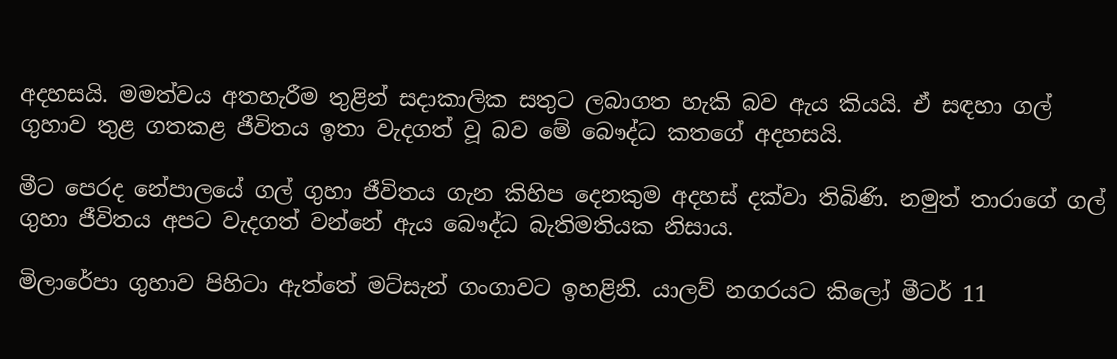අදහසයි. මමත්වය අතහැරීම තුළින් සදාකාලික සතුට ලබාගත හැකි බව ඇය කියයි. ඒ සඳහා ගල් ගුහාව තුළ ගතකළ ජීවිතය ඉතා වැදගත් වූ බව මේ බෞද්ධ කතගේ අදහසයි.

මීට පෙරද නේපාලයේ ගල් ගුහා ජීවිතය ගැන කිහිප දෙනකුම අදහස්‌ දක්‌වා තිබිණි. නමුත් තාරාගේ ගල් ගුහා ජීවිතය අපට වැදගත් වන්නේ ඇය බෞද්ධ බැතිමතියක නිසාය.

මිලාරේපා ගුහාව පිහිටා ඇත්තේ මට්‌සැන් ගංගාවට ඉහළිනි. යාලව් නගරයට කිලෝ මීටර් 11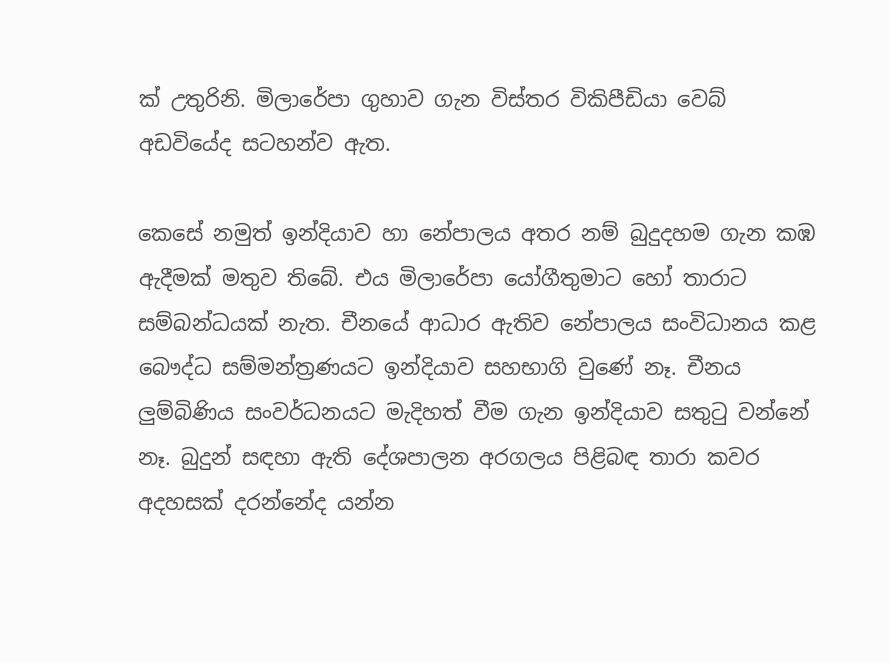ක්‌ උතුරිනි. මිලාරේපා ගුහාව ගැන විස්‌තර විකිපීඩියා වෙබ් අඩවියේද සටහන්ව ඇත.

කෙසේ නමුත් ඉන්දියාව හා නේපාලය අතර නම් බුදුදහම ගැන කඹ ඇදීමක්‌ මතුව තිබේ. එය මිලාරේපා යෝගීතුමාට හෝ තාරාට සම්බන්ධයක්‌ නැත. චීනයේ ආධාර ඇතිව නේපාලය සංවිධානය කළ බෞද්ධ සම්මන්ත්‍රණයට ඉන්දියාව සහභාගි වුණේ නෑ. චීනය ලුම්බිණිය සංවර්ධනයට මැදිහත් වීම ගැන ඉන්දියාව සතුටු වන්නේ නෑ. බුදුන් සඳහා ඇති දේශපාලන අරගලය පිළිබඳ තාරා කවර අදහසක්‌ දරන්නේද යන්න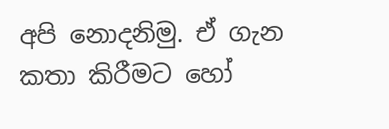අපි නොදනිමු. ඒ ගැන කතා කිරීමට හෝ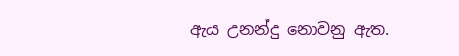ඇය උනන්දු නොවනු ඇත.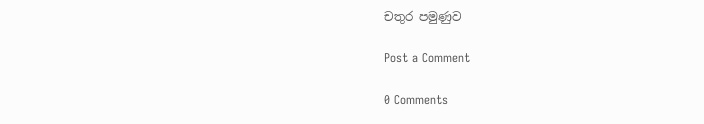චතුර පමුණුව

Post a Comment

0 Comments